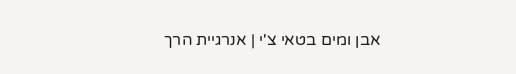אבן ומים בטאי צ'י | אנרגיית הרך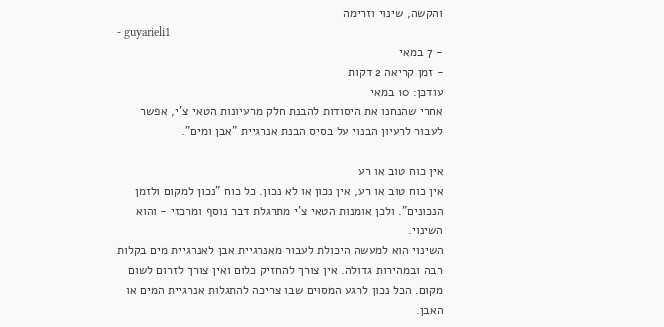והקשה, שינוי וזרימה
- guyarieli1
- 7 במאי
- זמן קריאה 2 דקות
עודכן: 10 במאי
אחרי שהנחנו את היסודות להבנת חלק מרעיונות הטאי צ'י, אפשר לעבור לרעיון הבנוי על בסיס הבנת אנרגיית "אבן ומים".

אין כוח טוב או רע
אין כוח טוב או רע, אין נכון או לא נכון. כל כוח "נכון למקום ולזמן הנכונים". ולכן אומנות הטאי צ'י מתרגלת דבר נוסף ומרכזי - והוא השינוי.
השינוי הוא למעשה היכולת לעבור מאנרגיית אבן לאנרגיית מים בקלות רבה ובמהירות גדולה. אין צורך להחזיק כלום ואין צורך לזרום לשום מקום. הכל נכון לרגע המסוים שבו צריכה להתגלות אנרגיית המים או האבן.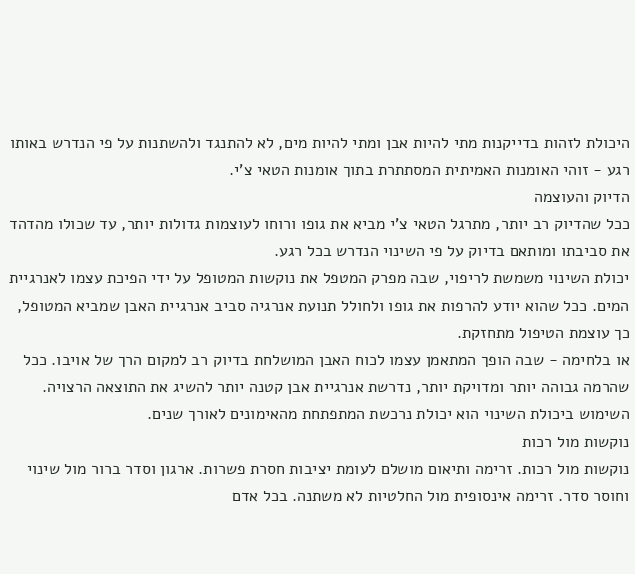היכולת לזהות בדייקנות מתי להיות אבן ומתי להיות מים, לא להתנגד ולהשתנות על פי הנדרש באותו רגע - זוהי האומנות האמיתית המסתתרת בתוך אומנות הטאי צ'י.
הדיוק והעוצמה
ככל שהדיוק רב יותר, מתרגל הטאי צ'י מביא את גופו ורוחו לעוצמות גדולות יותר, עד שכולו מהדהד את סביבתו ומותאם בדיוק על פי השינוי הנדרש בכל רגע.
יכולת השינוי משמשת לריפוי, שבה מפרק המטפל את נוקשות המטופל על ידי הפיכת עצמו לאנרגיית המים. ככל שהוא יודע להרפות את גופו ולחולל תנועת אנרגיה סביב אנרגיית האבן שמביא המטופל, כך עוצמת הטיפול מתחזקת.
או בלחימה - שבה הופך המתאמן עצמו לכוח האבן המושלחת בדיוק רב למקום הרך של אויבו. ככל שהרמה גבוהה יותר ומדויקת יותר, נדרשת אנרגיית אבן קטנה יותר להשיג את התוצאה הרצויה. השימוש ביכולת השינוי הוא יכולת נרכשת המתפתחת מהאימונים לאורך שנים.
נוקשות מול רכות
נוקשות מול רכות. זרימה ותיאום מושלם לעומת יציבות חסרת פשרות. ארגון וסדר ברור מול שינוי וחוסר סדר. זרימה אינסופית מול החלטיות לא משתנה. בכל אדם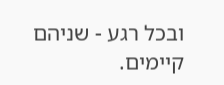ובכל רגע - שניהם קיימים.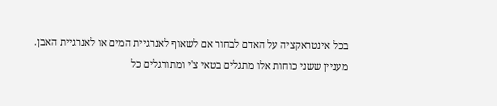בכל אינטראקציה על האדם לבחור אם לשאוף לאנרגיית המים או לאנרגיית האבן. מעניין ששני כוחות אלו מתגלים בטאי צ'י ומתורגלים כל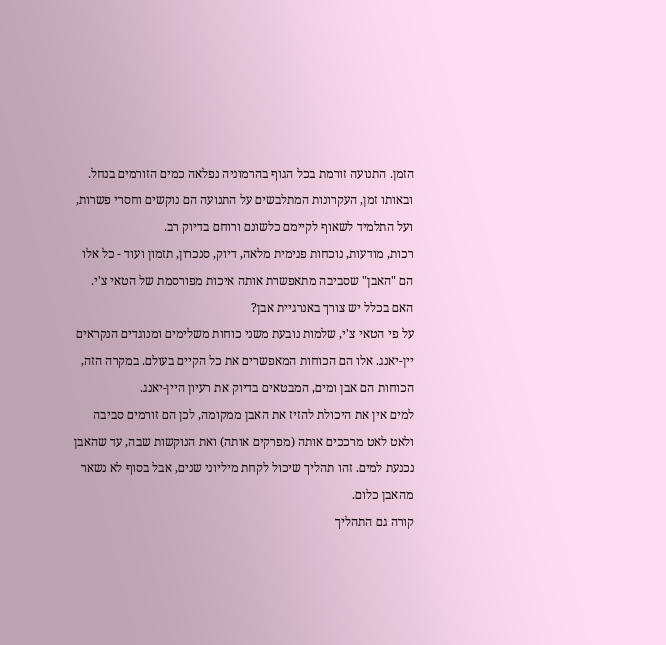הזמן. התנועה זורמת בכל הגוף בהרמוניה נפלאה כמים הזורמים בנחל. ובאותו זמן, העקרונות המתלבשים על התנועה הם נוקשים וחסרי פשרות, ועל התלמיד לשאוף לקיימם כלשונם ורוחם בדיוק רב.
רכות, מודעות, נוכחות פנימית מלאה, דיוק, סנכרון, תזמון ועוד - כל אלו הם "האבן" שסביבה מתאפשרת אותה איכות מפורסמת של הטאי צ'י.
האם בכלל יש צורך באנרגיית אבן?
על פי הטאי צ'י, שלמות נובעת משני כוחות משלימים ומנוגדים הנקראים יין-יאנג. אלו הם הכוחות המאפשרים את כל הקיים בעולם. במקרה הזה, הכוחות הם אבן ומים, המבטאים בדיוק את רעיון היין-יאנג.
למים אין את היכולת להזיז את האבן ממקומה, לכן הם זורמים סביבה ולאט לאט מרככים אותה (מפרקים אותה) ואת הנוקשות שבה, עד שהאבן נכנעת למים. זהו תהליך שיכול לקחת מיליוני שנים, אבל בסוף לא נשאר מהאבן כלום.
קורה גם התהליך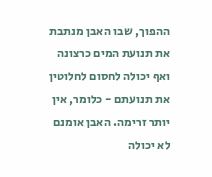ההפוך, שבו האבן מנתבת את תנועת המים כרצונה ואף יכולה לחסום לחלוטין את תנועתם - כלומר, אין יותר זרימה. האבן אומנם לא יכולה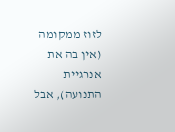לזוז ממקומה (אין בה את אנרגיית התנועה), אבל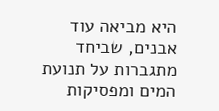היא מביאה עוד אבנים, שביחד מתגברות על תנועת המים ומפסיקות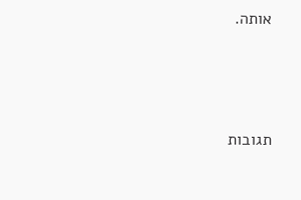אותה.



תגובות